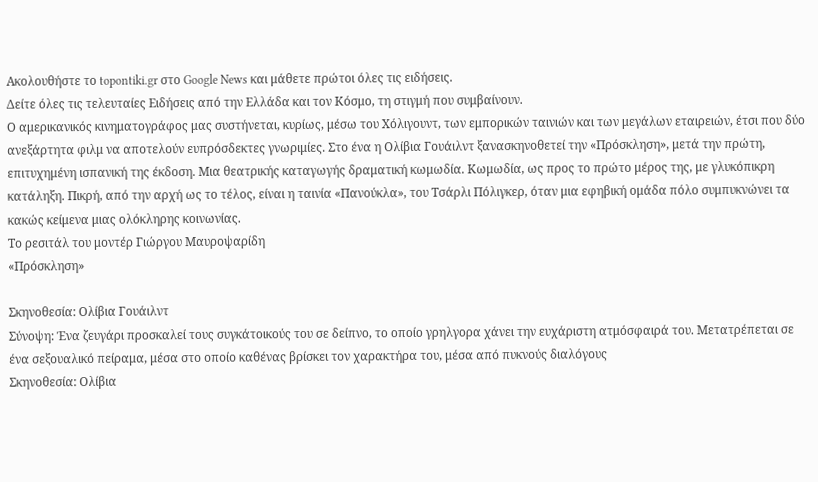Ακολουθήστε το topontiki.gr στο Google News και μάθετε πρώτοι όλες τις ειδήσεις.
Δείτε όλες τις τελευταίες Ειδήσεις από την Ελλάδα και τον Κόσμο, τη στιγμή που συμβαίνουν.
Ο αμερικανικός κινηματογράφος μας συστήνεται, κυρίως, μέσω του Χόλιγουντ, των εμπορικών ταινιών και των μεγάλων εταιρειών, έτσι που δύο ανεξάρτητα φιλμ να αποτελούν ευπρόσδεκτες γνωριμίες. Στο ένα η Ολίβια Γουάιλντ ξανασκηνοθετεί την «Πρόσκληση», μετά την πρώτη, επιτυχημένη ισπανική της έκδοση. Μια θεατρικής καταγωγής δραματική κωμωδία. Κωμωδία, ως προς το πρώτο μέρος της, με γλυκόπικρη κατάληξη. Πικρή, από την αρχή ως το τέλος, είναι η ταινία «Πανούκλα», του Τσάρλι Πόλιγκερ, όταν μια εφηβική ομάδα πόλο συμπυκνώνει τα κακώς κείμενα μιας ολόκληρης κοινωνίας.
Το ρεσιτάλ του μοντέρ Γιώργου Μαυροψαρίδη
«Πρόσκληση»

Σκηνοθεσία: Ολίβια Γουάιλντ
Σύνοψη: Ένα ζευγάρι προσκαλεί τους συγκάτοικούς του σε δείπνο, το οποίο γρηλγορα χάνει την ευχάριστη ατμόσφαιρά του. Μετατρέπεται σε ένα σεξουαλικό πείραμα, μέσα στο οποίο καθένας βρίσκει τον χαρακτήρα του, μέσα από πυκνούς διαλόγους
Σκηνοθεσία: Ολίβια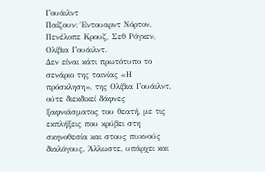Γουάιλντ
Παίζουν: Έντουαρντ Νόρτον, Πενέλοπε Κρουζ, Σεθ Ρόγκεν, Ολίβια Γουάιλντ.
Δεν είναι κάτι πρωτότυπο το σενάριο της ταινίας «Η πρόσκληση», της Ολίβια Γουάιλντ, ούτε διεκδικεί δάφνες ξαφνιάσματος του θεατή, με τις εκπλήξεις που κρύβει στη σκηνοθεσία και στους πυκνούς διαλόγους. Άλλωστε, υπάρχει και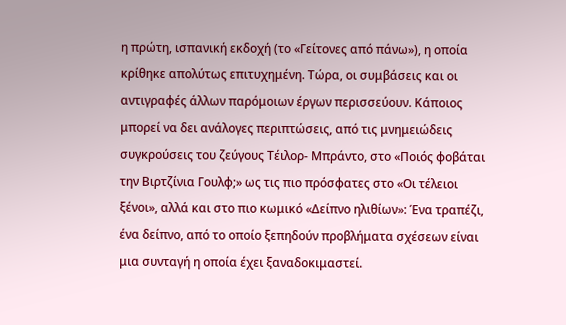η πρώτη, ισπανική εκδοχή (το «Γείτονες από πάνω»), η οποία κρίθηκε απολύτως επιτυχημένη. Τώρα, οι συμβάσεις και οι αντιγραφές άλλων παρόμοιων έργων περισσεύουν. Κάποιος μπορεί να δει ανάλογες περιπτώσεις, από τις μνημειώδεις συγκρούσεις του ζεύγους Τέιλορ- Μπράντο, στο «Ποιός φοβάται την Βιρτζίνια Γουλφ;» ως τις πιο πρόσφατες στο «Οι τέλειοι ξένοι», αλλά και στο πιο κωμικό «Δείπνο ηλιθίων»: Ένα τραπέζι, ένα δείπνο, από το οποίο ξεπηδούν προβλήματα σχέσεων είναι μια συνταγή η οποία έχει ξαναδοκιμαστεί.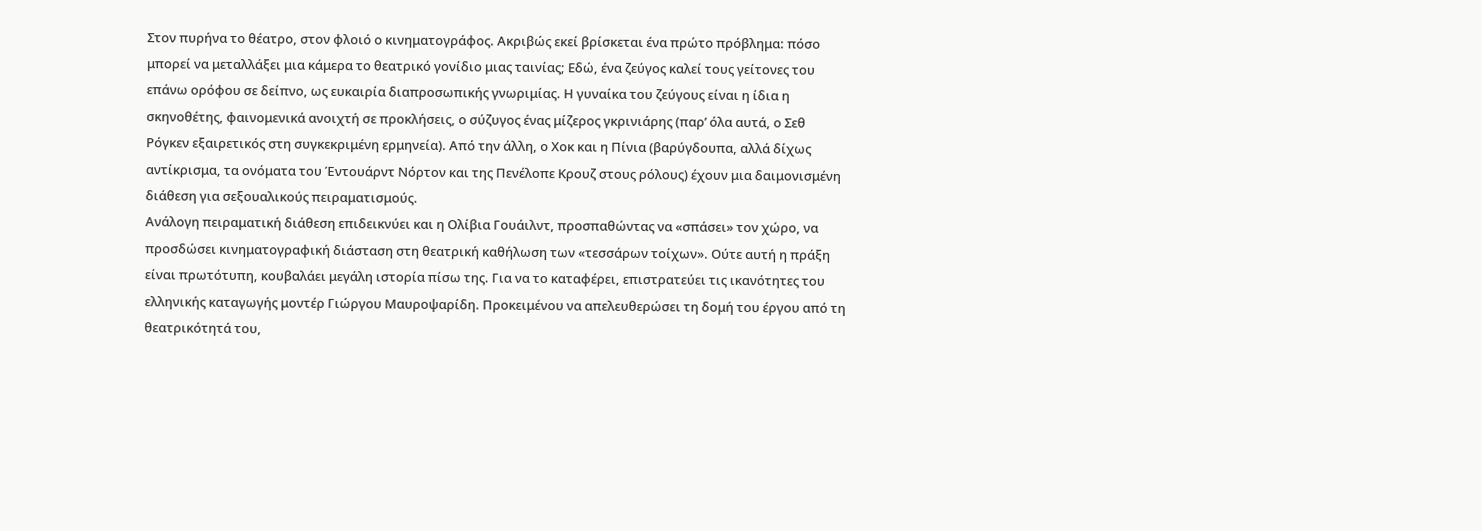Στον πυρήνα το θέατρο, στον φλοιό ο κινηματογράφος. Ακριβώς εκεί βρίσκεται ένα πρώτο πρόβλημα: πόσο μπορεί να μεταλλάξει μια κάμερα το θεατρικό γονίδιο μιας ταινίας; Εδώ, ένα ζεύγος καλεί τους γείτονες του επάνω ορόφου σε δείπνο, ως ευκαιρία διαπροσωπικής γνωριμίας. Η γυναίκα του ζεύγους είναι η ίδια η σκηνοθέτης, φαινομενικά ανοιχτή σε προκλήσεις, ο σύζυγος ένας μίζερος γκρινιάρης (παρ’ όλα αυτά, ο Σεθ Ρόγκεν εξαιρετικός στη συγκεκριμένη ερμηνεία). Από την άλλη, ο Χοκ και η Πίνια (βαρύγδουπα, αλλά δίχως αντίκρισμα, τα ονόματα του Έντουάρντ Νόρτον και της Πενέλοπε Κρουζ στους ρόλους) έχουν μια δαιμονισμένη διάθεση για σεξουαλικούς πειραματισμούς.
Ανάλογη πειραματική διάθεση επιδεικνύει και η Ολίβια Γουάιλντ, προσπαθώντας να «σπάσει» τον χώρο, να προσδώσει κινηματογραφική διάσταση στη θεατρική καθήλωση των «τεσσάρων τοίχων». Ούτε αυτή η πράξη είναι πρωτότυπη, κουβαλάει μεγάλη ιστορία πίσω της. Για να το καταφέρει, επιστρατεύει τις ικανότητες του ελληνικής καταγωγής μοντέρ Γιώργου Μαυροψαρίδη. Προκειμένου να απελευθερώσει τη δομή του έργου από τη θεατρικότητά του,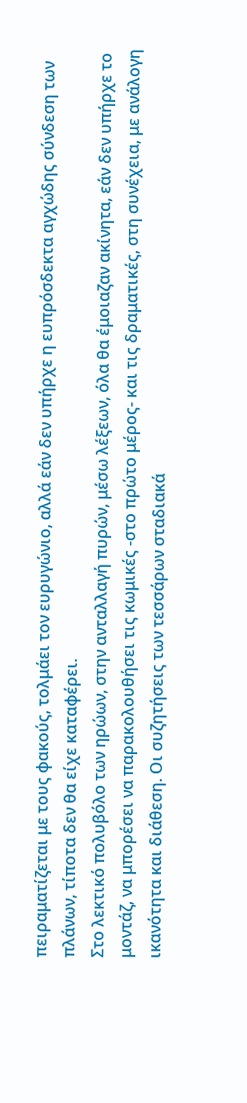πειραματίζεται με τους φακούς, τολμάει τον ευρυγώνιο, αλλά εάν δεν υπήρχε η ευπρόσδεκτα αγχώδης σύνδεση των πλάνων, τίποτα δεν θα είχε καταφέρει.
Στο λεκτικό πολυβόλο των ηρώων, στην ανταλλαγή πυρών, μέσω λέξεων, όλα θα έμοιαζαν ακίνητα, εάν δεν υπήρχε το μοντάζ, να μπορέσει να παρακολουθήσει τις κωμικές -στο πρώτο μέρος- και τις δραματικές, στη συνέχεια, με ανάλογη ικανότητα και διάθεση. Οι συζητήσεις των τεσσάρων σταδιακά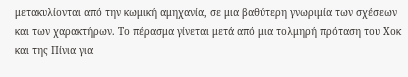μετακυλίονται από την κωμική αμηχανία, σε μια βαθύτερη γνωριμία των σχέσεων και των χαρακτήρων. Το πέρασμα γίνεται μετά από μια τολμηρή πρόταση του Χοκ και της Πίνια για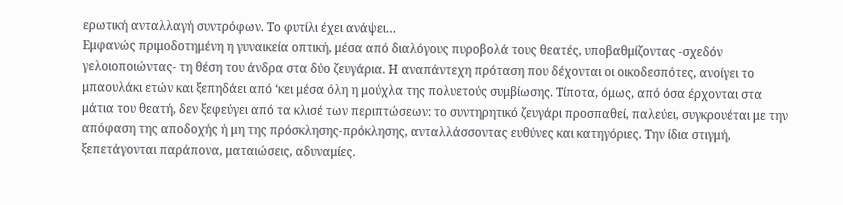ερωτική ανταλλαγή συντρόφων. Το φυτίλι έχει ανάψει…
Εμφανώς πριμοδοτημένη η γυναικεία οπτική, μέσα από διαλόγους πυροβολά τους θεατές, υποβαθμίζοντας -σχεδόν γελοιοποιώντας- τη θέση του άνδρα στα δύο ζευγάρια. Η αναπάντεχη πρόταση που δέχονται οι οικοδεσπότες, ανοίγει το μπαουλάκι ετών και ξεπηδάει από ‘κει μέσα όλη η μούχλα της πολυετούς συμβίωσης. Τίποτα, όμως, από όσα έρχονται στα μάτια του θεατή, δεν ξεφεύγει από τα κλισέ των περιπτώσεων: το συντηρητικό ζευγάρι προσπαθεί, παλεύει, συγκρουέται με την απόφαση της αποδοχής ή μη της πρόσκλησης-πρόκλησης, ανταλλάσσοντας ευθύνες και κατηγόριες. Την ίδια στιγμή, ξεπετάγονται παράπονα, ματαιώσεις, αδυναμίες.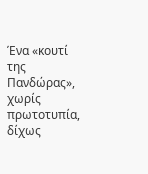Ένα «κουτί της Πανδώρας», χωρίς πρωτοτυπία, δίχως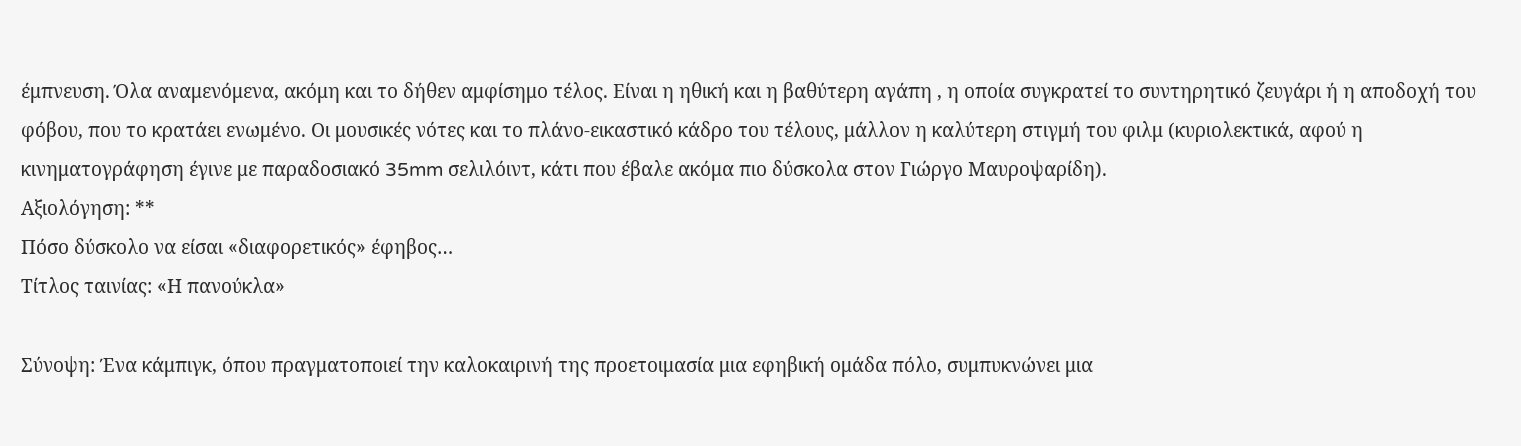έμπνευση. Όλα αναμενόμενα, ακόμη και το δήθεν αμφίσημο τέλος. Είναι η ηθική και η βαθύτερη αγάπη , η οποία συγκρατεί το συντηρητικό ζευγάρι ή η αποδοχή του φόβου, που το κρατάει ενωμένο. Οι μουσικές νότες και το πλάνο-εικαστικό κάδρο του τέλους, μάλλον η καλύτερη στιγμή του φιλμ (κυριολεκτικά, αφού η κινηματογράφηση έγινε με παραδοσιακό 35mm σελιλόιντ, κάτι που έβαλε ακόμα πιο δύσκολα στον Γιώργο Μαυροψαρίδη).
Αξιολόγηση: **
Πόσο δύσκολο να είσαι «διαφορετικός» έφηβος…
Τίτλος ταινίας: «Η πανούκλα»

Σύνοψη: Ένα κάμπιγκ, όπου πραγματοποιεί την καλοκαιρινή της προετοιμασία μια εφηβική ομάδα πόλο, συμπυκνώνει μια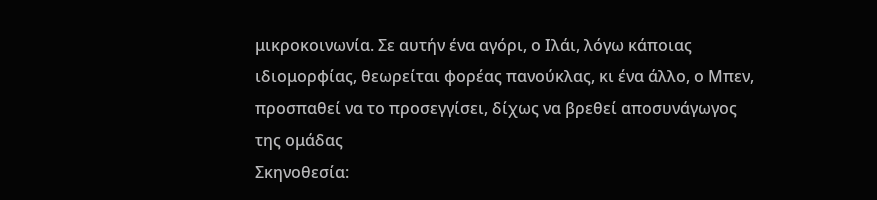μικροκοινωνία. Σε αυτήν ένα αγόρι, ο Ιλάι, λόγω κάποιας ιδιομορφίας, θεωρείται φορέας πανούκλας, κι ένα άλλο, ο Μπεν, προσπαθεί να το προσεγγίσει, δίχως να βρεθεί αποσυνάγωγος της ομάδας
Σκηνοθεσία: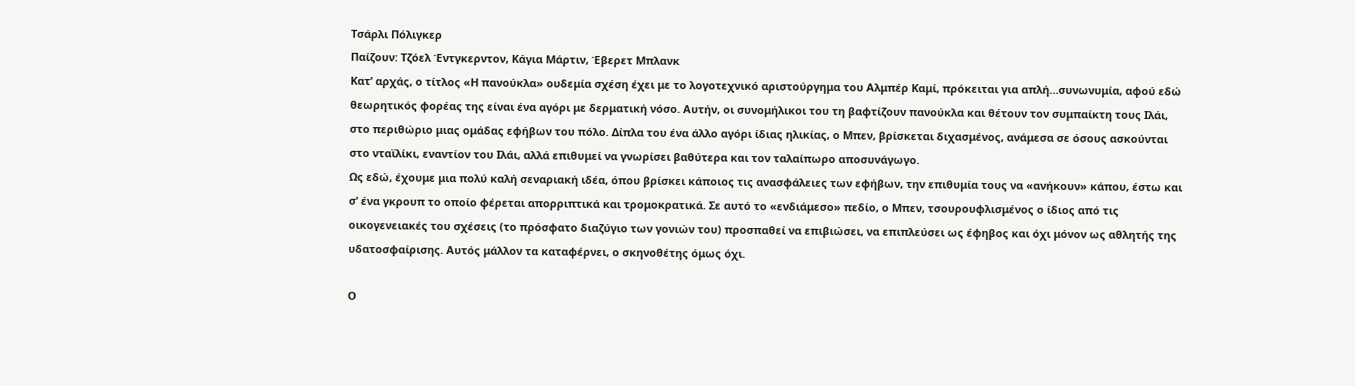Τσάρλι Πόλιγκερ
Παίζουν: Τζόελ Έντγκερντον, Κάγια Μάρτιν, Έβερετ Μπλανκ
Κατ’ αρχάς, ο τίτλος «Η πανούκλα» ουδεμία σχέση έχει με το λογοτεχνικό αριστούργημα του Αλμπέρ Καμί, πρόκειται για απλή…συνωνυμία, αφού εδώ θεωρητικός φορέας της είναι ένα αγόρι με δερματική νόσο. Αυτήν, οι συνομήλικοι του τη βαφτίζουν πανούκλα και θέτουν τον συμπαίκτη τους Ιλάι, στο περιθώριο μιας ομάδας εφήβων του πόλο. Δίπλα του ένα άλλο αγόρι ίδιας ηλικίας, ο Μπεν, βρίσκεται διχασμένος, ανάμεσα σε όσους ασκούνται στο νταϊλίκι, εναντίον του Ιλάι, αλλά επιθυμεί να γνωρίσει βαθύτερα και τον ταλαίπωρο αποσυνάγωγο.
Ως εδώ, έχουμε μια πολύ καλή σεναριακή ιδέα, όπου βρίσκει κάποιος τις ανασφάλειες των εφήβων, την επιθυμία τους να «ανήκουν» κάπου, έστω και σ’ ένα γκρουπ το οποίο φέρεται απορριπτικά και τρομοκρατικά. Σε αυτό το «ενδιάμεσο» πεδίο, ο Μπεν, τσουρουφλισμένος ο ίδιος από τις οικογενειακές του σχέσεις (το πρόσφατο διαζύγιο των γονιών του) προσπαθεί να επιβιώσει, να επιπλεύσει ως έφηβος και όχι μόνον ως αθλητής της υδατοσφαίρισης. Αυτός μάλλον τα καταφέρνει, ο σκηνοθέτης όμως όχι.

Ο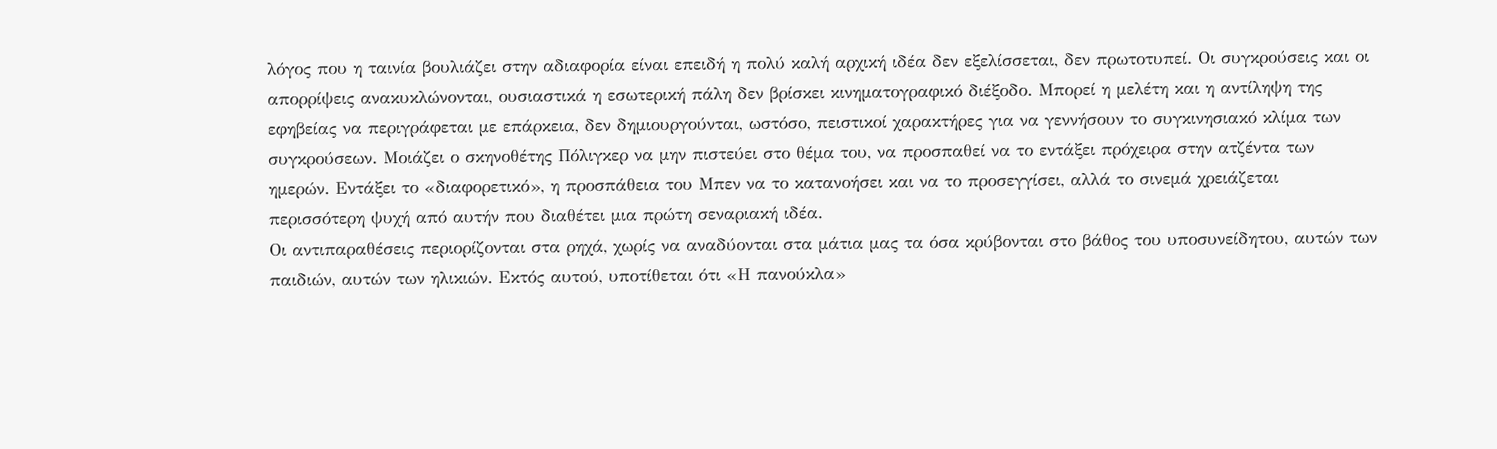λόγος που η ταινία βουλιάζει στην αδιαφορία είναι επειδή η πολύ καλή αρχική ιδέα δεν εξελίσσεται, δεν πρωτοτυπεί. Οι συγκρούσεις και οι απορρίψεις ανακυκλώνονται, ουσιαστικά η εσωτερική πάλη δεν βρίσκει κινηματογραφικό διέξοδο. Μπορεί η μελέτη και η αντίληψη της εφηβείας να περιγράφεται με επάρκεια, δεν δημιουργούνται, ωστόσο, πειστικοί χαρακτήρες για να γεννήσουν το συγκινησιακό κλίμα των συγκρούσεων. Μοιάζει ο σκηνοθέτης Πόλιγκερ να μην πιστεύει στο θέμα του, να προσπαθεί να το εντάξει πρόχειρα στην ατζέντα των ημερών. Εντάξει το «διαφορετικό», η προσπάθεια του Μπεν να το κατανοήσει και να το προσεγγίσει, αλλά το σινεμά χρειάζεται περισσότερη ψυχή από αυτήν που διαθέτει μια πρώτη σεναριακή ιδέα.
Οι αντιπαραθέσεις περιορίζονται στα ρηχά, χωρίς να αναδύονται στα μάτια μας τα όσα κρύβονται στο βάθος του υποσυνείδητου, αυτών των παιδιών, αυτών των ηλικιών. Εκτός αυτού, υποτίθεται ότι «Η πανούκλα»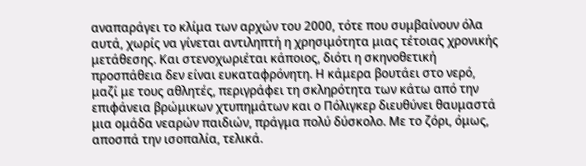αναπαράγει το κλίμα των αρχών του 2000, τότε που συμβαίνουν όλα αυτά, χωρίς να γίνεται αντιληπτή η χρησιμότητα μιας τέτοιας χρονικής μετάθεσης. Και στενοχωριέται κάποιος, διότι η σκηνοθετική προσπάθεια δεν είναι ευκαταφρόνητη. Η κάμερα βουτάει στο νερό, μαζί με τους αθλητές, περιγράφει τη σκληρότητα των κάτω από την επιφάνεια βρώμικων χτυπημάτων και ο Πόλιγκερ διευθύνει θαυμαστά μια ομάδα νεαρών παιδιών, πράγμα πολύ δύσκολο. Με το ζόρι, όμως, αποσπά την ισοπαλία, τελικά.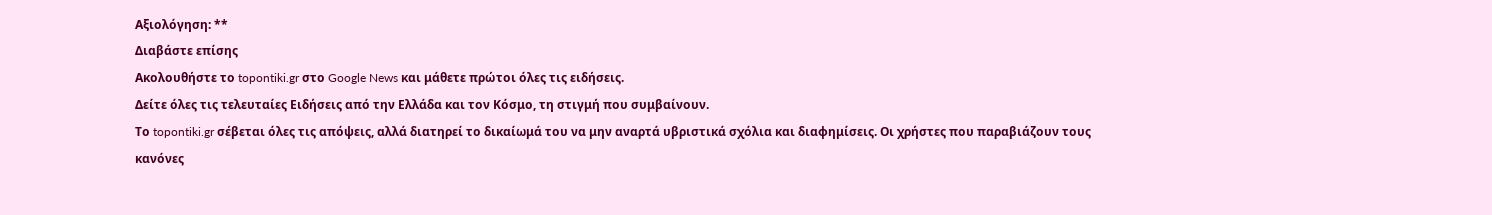Αξιολόγηση: **
Διαβάστε επίσης
Ακολουθήστε το topontiki.gr στο Google News και μάθετε πρώτοι όλες τις ειδήσεις.
Δείτε όλες τις τελευταίες Ειδήσεις από την Ελλάδα και τον Κόσμο, τη στιγμή που συμβαίνουν.
Το topontiki.gr σέβεται όλες τις απόψεις, αλλά διατηρεί το δικαίωμά του να μην αναρτά υβριστικά σχόλια και διαφημίσεις. Οι χρήστες που παραβιάζουν τους κανόνες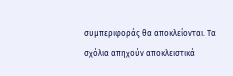συμπεριφοράς θα αποκλείονται. Τα σχόλια απηχούν αποκλειστικά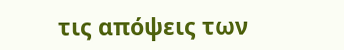τις απόψεις των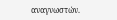αναγνωστών.